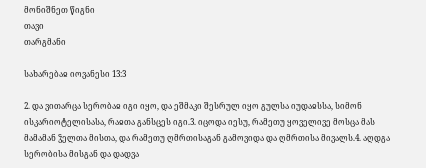მონიშნეთ წიგნი
თავი
თარგმანი

სახარებაჲ იოვანესი 13:3

2. და ვითარცა სერობაჲ იგი იყო, და ეშმაკი შესრულ იყო გულსა იუდაჲსსა, სიმონ ისკარიოტელისასა, რაჲთა განსცეს იგი.3. იცოდა იესუ, რამეთუ ყოველივე მოსცა მას მამამან ჴელთა მისთა, და რამეთუ ღმრთისაგან გამოვიდა და ღმრთისა მივალს.4. აღდგა სერობისა მისგან და დადვა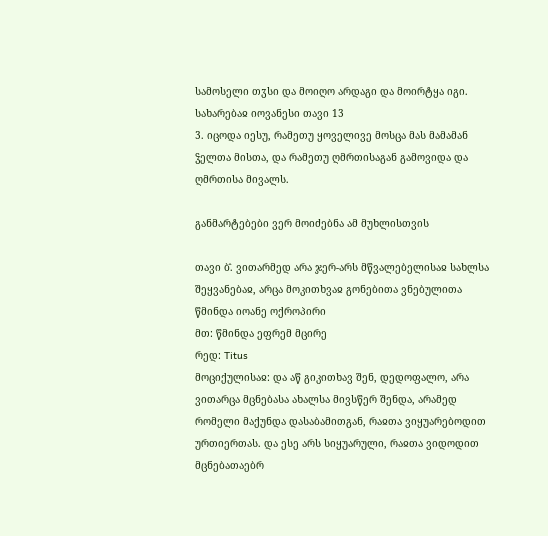სამოსელი თჳსი და მოიღო არდაგი და მოირტყა იგი.
სახარებაჲ იოვანესი თავი 13
3. იცოდა იესუ, რამეთუ ყოველივე მოსცა მას მამამან ჴელთა მისთა, და რამეთუ ღმრთისაგან გამოვიდა და ღმრთისა მივალს.

განმარტებები ვერ მოიძებნა ამ მუხლისთვის

თავი ბ̂. ვითარმედ არა ჯერ-არს მწვალებელისაჲ სახლსა შეყვანებაჲ, არცა მოკითხვაჲ გონებითა ვნებულითა
წმინდა იოანე ოქროპირი
მთ: წმინდა ეფრემ მცირე
რედ: Titus
მოციქულისაჲ: და აწ გიკითხავ შენ, დედოფალო, არა ვითარცა მცნებასა ახალსა მივსწერ შენდა, არამედ რომელი მაქუნდა დასაბამითგან, რაჲთა ვიყუარებოდით ურთიერთას. და ესე არს სიყუარული, რაჲთა ვიდოდით მცნებათაებრ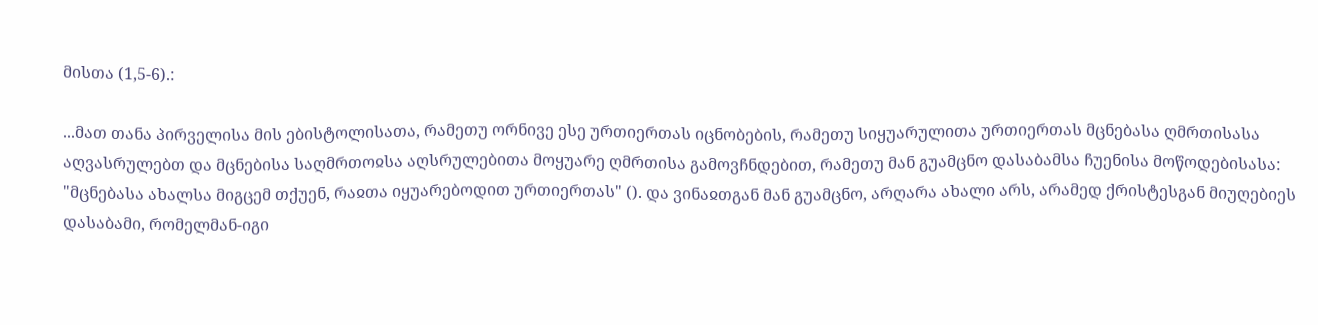მისთა (1,5-6).:

...მათ თანა პირველისა მის ებისტოლისათა, რამეთუ ორნივე ესე ურთიერთას იცნობების, რამეთუ სიყუარულითა ურთიერთას მცნებასა ღმრთისასა აღვასრულებთ და მცნებისა საღმრთოჲსა აღსრულებითა მოყუარე ღმრთისა გამოვჩნდებით, რამეთუ მან გუამცნო დასაბამსა ჩუენისა მოწოდებისასა: "მცნებასა ახალსა მიგცემ თქუენ, რაჲთა იყუარებოდით ურთიერთას" (). და ვინაჲთგან მან გუამცნო, არღარა ახალი არს, არამედ ქრისტესგან მიუღებიეს დასაბამი, რომელმან-იგი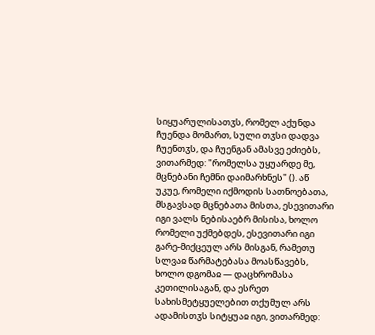სიყუარულისათჳს, რომელ აქუნდა ჩუენდა მომართ, სული თჳსი დადვა ჩუენთჳს, და ჩუენგან ამასვე ეძიებს, ვითარმედ: "რომელსა უყუარდე მე, მცნებანი ჩემნი დაიმარხნეს" (). აწ უკუე, რომელი იქმოდის სათნოებათა, მსგავსად მცნებათა მისთა, ესევითარი იგი ვალს ნებისაებრ მისისა, ხოლო რომელი უქმებდეს, ესევითარი იგი გარე-მიქცეულ არს მისგან, რამეთუ სლვაჲ წარმატებასა მოასწავებს, ხოლო დგომაჲ — დაცხრომასა კეთილისაგან, და ესრეთ სახისმეტყუელებით თქუმულ არს ადამისთჳს სიტყუაჲ იგი, ვითარმედ: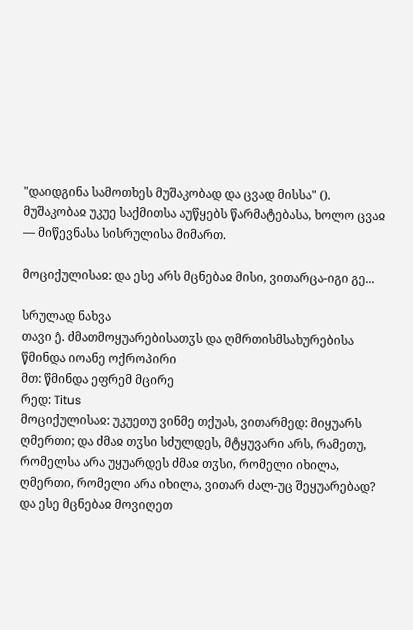"დაიდგინა სამოთხეს მუშაკობად და ცვად მისსა" (). მუშაკობაჲ უკუე საქმითსა აუწყებს წარმატებასა, ხოლო ცვაჲ — მიწევნასა სისრულისა მიმართ.

მოციქულისაჲ: და ესე არს მცნებაჲ მისი, ვითარცა-იგი გე...

სრულად ნახვა
თავი ე̂. ძმათმოყუარებისათჳს და ღმრთისმსახურებისა
წმინდა იოანე ოქროპირი
მთ: წმინდა ეფრემ მცირე
რედ: Titus
მოციქულისაჲ: უკუეთუ ვინმე თქუას, ვითარმედ: მიყუარს ღმერთი; და ძმაჲ თჳსი სძულდეს, მტყუვარი არს, რამეთუ, რომელსა არა უყუარდეს ძმაჲ თჳსი, რომელი იხილა, ღმერთი, რომელი არა იხილა, ვითარ ძალ-უც შეყუარებად? და ესე მცნებაჲ მოვიღეთ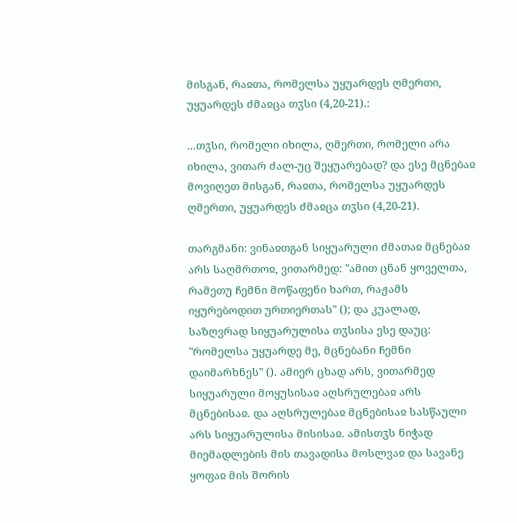მისგან, რაჲთა, რომელსა უყუარდეს ღმერთი, უყუარდეს ძმაჲცა თჳსი (4,20-21).:

...თჳსი, რომელი იხილა, ღმერთი, რომელი არა იხილა, ვითარ ძალ-უც შეყუარებად? და ესე მცნებაჲ მოვიღეთ მისგან, რაჲთა, რომელსა უყუარდეს ღმერთი, უყუარდეს ძმაჲცა თჳსი (4,20-21).

თარგმანი: ვინაჲთგან სიყუარული ძმათაჲ მცნებაჲ არს საღმრთოჲ, ვითარმედ: "ამით ცნან ყოველთა, რამეთუ ჩემნი მოწაფენი ხართ, რაჟამს იყურებოდით ურთიერთას" (); და კუალად, საზღვრად სიყუარულისა თჳსისა ესე დაუც: "რომელსა უყუარდე მე, მცნებანი ჩემნი დაიმარხნეს" (). ამიერ ცხად არს, ვითარმედ სიყუარული მოყუსისაჲ აღსრულებაჲ არს მცნებისაჲ. და აღსრულებაჲ მცნებისაჲ სასწაული არს სიყუარულისა მისისაჲ. ამისთჳს ნიჭად მიემადლების მის თავადისა მოსლვაჲ და სავანე ყოფაჲ მის შორის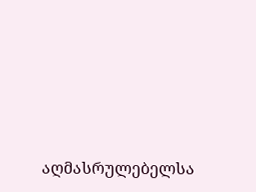აღმასრულებელსა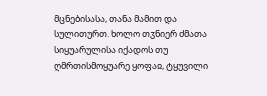მცნებისასა, თანა მამით და სულითურთ. ხოლო თჳნიერ ძმათა სიყუარულისა იქადოს თუ ღმრთისმოყუარე ყოფაჲ, ტყუვილი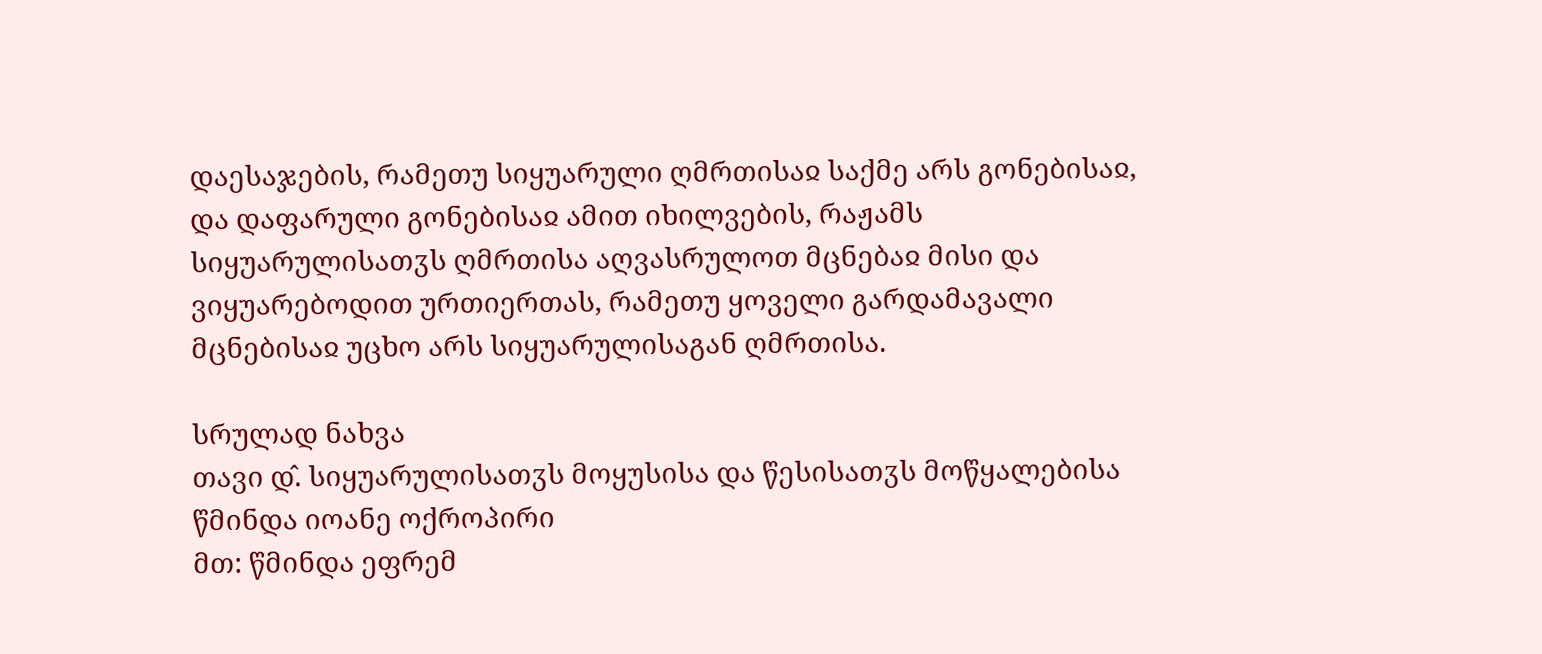დაესაჯების, რამეთუ სიყუარული ღმრთისაჲ საქმე არს გონებისაჲ, და დაფარული გონებისაჲ ამით იხილვების, რაჟამს სიყუარულისათჳს ღმრთისა აღვასრულოთ მცნებაჲ მისი და ვიყუარებოდით ურთიერთას, რამეთუ ყოველი გარდამავალი მცნებისაჲ უცხო არს სიყუარულისაგან ღმრთისა.

სრულად ნახვა
თავი დ̂. სიყუარულისათჳს მოყუსისა და წესისათჳს მოწყალებისა
წმინდა იოანე ოქროპირი
მთ: წმინდა ეფრემ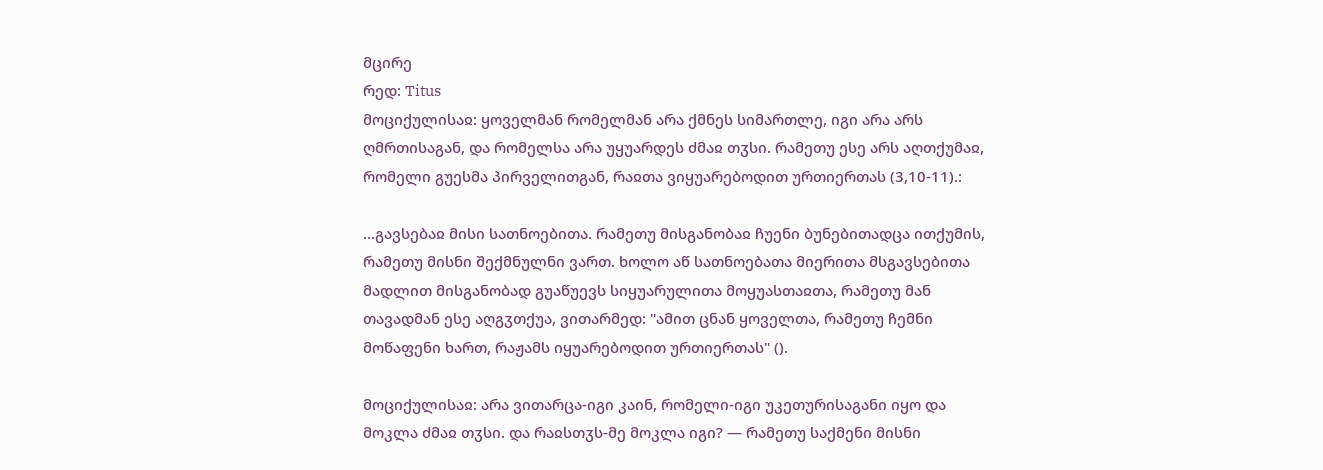მცირე
რედ: Titus
მოციქულისაჲ: ყოველმან რომელმან არა ქმნეს სიმართლე, იგი არა არს ღმრთისაგან, და რომელსა არა უყუარდეს ძმაჲ თჳსი. რამეთუ ესე არს აღთქუმაჲ, რომელი გუესმა პირველითგან, რაჲთა ვიყუარებოდით ურთიერთას (3,10-11).:

...გავსებაჲ მისი სათნოებითა. რამეთუ მისგანობაჲ ჩუენი ბუნებითადცა ითქუმის, რამეთუ მისნი შექმნულნი ვართ. ხოლო აწ სათნოებათა მიერითა მსგავსებითა მადლით მისგანობად გუაწუევს სიყუარულითა მოყუასთაჲთა, რამეთუ მან თავადმან ესე აღგჳთქუა, ვითარმედ: "ამით ცნან ყოველთა, რამეთუ ჩემნი მოწაფენი ხართ, რაჟამს იყუარებოდით ურთიერთას" ().

მოციქულისაჲ: არა ვითარცა-იგი კაინ, რომელი-იგი უკეთურისაგანი იყო და მოკლა ძმაჲ თჳსი. და რაჲსთჳს-მე მოკლა იგი? — რამეთუ საქმენი მისნი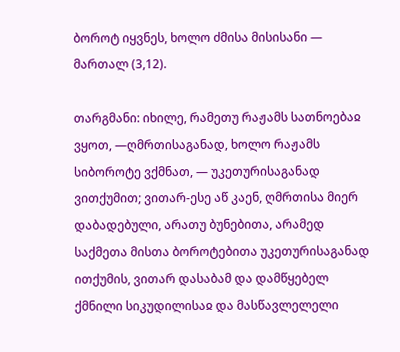ბოროტ იყვნეს, ხოლო ძმისა მისისანი — მართალ (3,12).

თარგმანი: იხილე, რამეთუ რაჟამს სათნოებაჲ ვყოთ, —ღმრთისაგანად, ხოლო რაჟამს სიბოროტე ვქმნათ, — უკეთურისაგანად ვითქუმით; ვითარ-ესე აწ კაენ, ღმრთისა მიერ დაბადებული, არათუ ბუნებითა, არამედ საქმეთა მისთა ბოროტებითა უკეთურისაგანად ითქუმის, ვითარ დასაბამ და დამწყებელ ქმნილი სიკუდილისაჲ და მასწავლელელი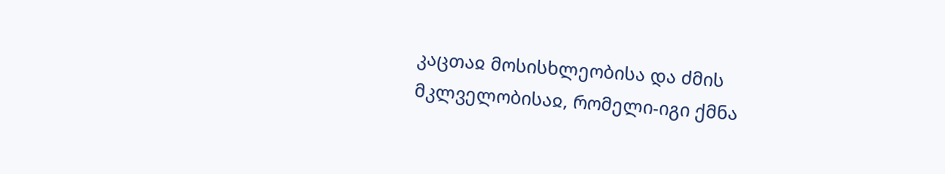კაცთაჲ მოსისხლეობისა და ძმის მკლველობისაჲ, რომელი-იგი ქმნა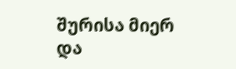შურისა მიერ და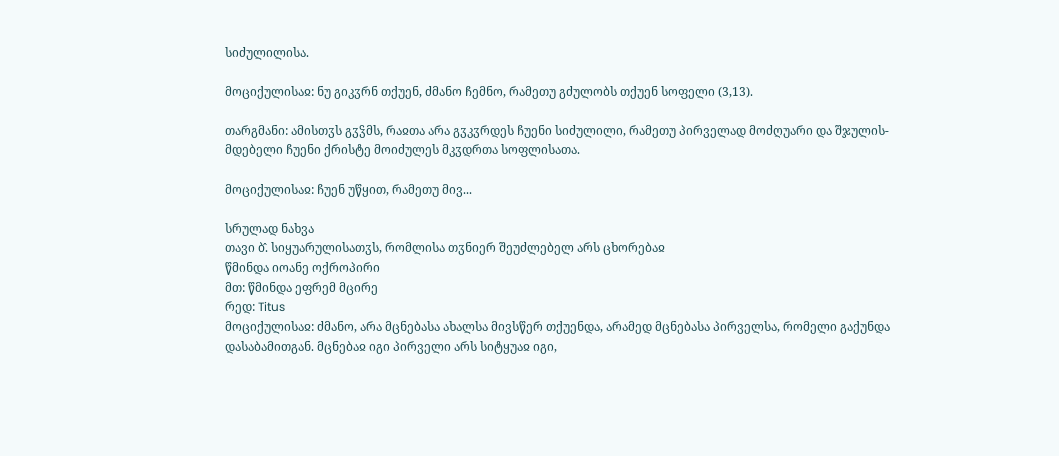სიძულილისა.

მოციქულისაჲ: ნუ გიკჳრნ თქუენ, ძმანო ჩემნო, რამეთუ გძულობს თქუენ სოფელი (3,13).

თარგმანი: ამისთჳს გჳჴმს, რაჲთა არა გჳკჳრდეს ჩუენი სიძულილი, რამეთუ პირველად მოძღუარი და შჯულის-მდებელი ჩუენი ქრისტე მოიძულეს მკჳდრთა სოფლისათა.

მოციქულისაჲ: ჩუენ უწყით, რამეთუ მივ...

სრულად ნახვა
თავი ბ̂. სიყუარულისათჳს, რომლისა თჳნიერ შეუძლებელ არს ცხორებაჲ
წმინდა იოანე ოქროპირი
მთ: წმინდა ეფრემ მცირე
რედ: Titus
მოციქულისაჲ: ძმანო, არა მცნებასა ახალსა მივსწერ თქუენდა, არამედ მცნებასა პირველსა, რომელი გაქუნდა დასაბამითგან. მცნებაჲ იგი პირველი არს სიტყუაჲ იგი,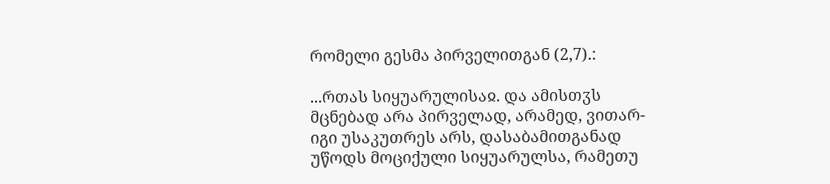რომელი გესმა პირველითგან (2,7).:

...რთას სიყუარულისაჲ. და ამისთჳს მცნებად არა პირველად, არამედ, ვითარ-იგი უსაკუთრეს არს, დასაბამითგანად უწოდს მოციქული სიყუარულსა, რამეთუ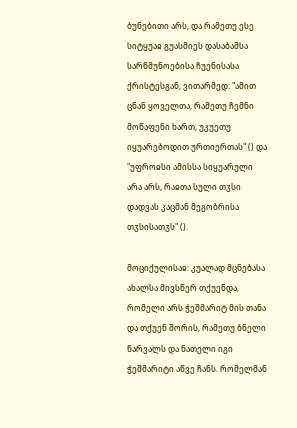ბუნებითი არს, და რამეთუ ესე სიტყუაჲ გუასმიეს დასაბამსა სარწმუნოებისა ჩუენისასა ქრისტესგან, ვითარმედ: "ამით ცნან ყოველთა, რამეთუ ჩემნი მოწაფენი ხართ, უკუეთუ იყუარებოდით ურთიერთას" () და "უფროჲსი ამისსა სიყუარული არა არს, რაჲთა სული თჳსი დადვას კაცმან მეგობრისა თჳსისათჳს" ().

მოციქულისაჲ: კუალად მცნებასა ახალსა მივსწერ თქუენდა, რომელი არს ჭეშმარიტ მის თანა და თქუენ შორის, რამეთუ ბნელი წარვალს და ნათელი იგი ჭეშმარიტი აწვე ჩანს. რომელმან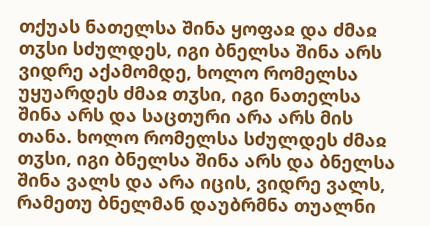თქუას ნათელსა შინა ყოფაჲ და ძმაჲ თჳსი სძულდეს, იგი ბნელსა შინა არს ვიდრე აქამომდე, ხოლო რომელსა უყუარდეს ძმაჲ თჳსი, იგი ნათელსა შინა არს და საცთური არა არს მის თანა. ხოლო რომელსა სძულდეს ძმაჲ თჳსი, იგი ბნელსა შინა არს და ბნელსა შინა ვალს და არა იცის, ვიდრე ვალს, რამეთუ ბნელმან დაუბრმნა თუალნი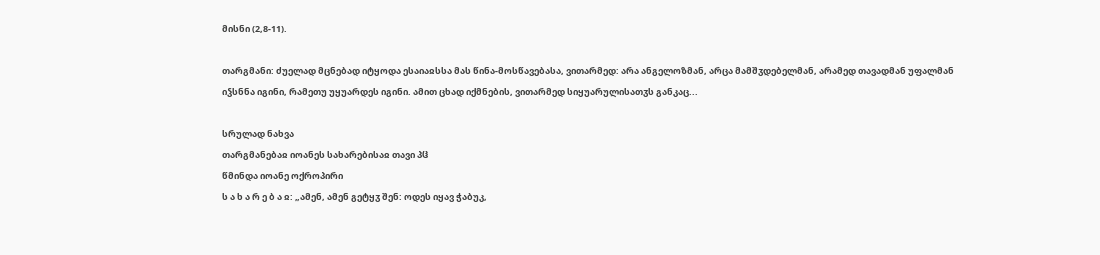მისნი (2,8-11).

თარგმანი: ძუელად მცნებად იტყოდა ესაიაჲსსა მას წინა-მოსწავებასა, ვითარმედ: არა ანგელოზმან, არცა მამშჳდებელმან, არამედ თავადმან უფალმან იჴსნნა იგინი, რამეთუ უყუარდეს იგინი. ამით ცხად იქმნების, ვითარმედ სიყუარულისათჳს განკაც...

სრულად ნახვა
თარგმანებაჲ იოანეს სახარებისაჲ თავი პჱ
წმინდა იოანე ოქროპირი
ს ა ხ ა რ ე ბ ა ჲ: „ამენ, ამენ გეტყჳ შენ: ოდეს იყავ ჭაბუკ,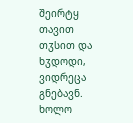შეირტყ თავით თჳსით და ხჳდოდი, ვიდრეცა გნებავნ. ხოლო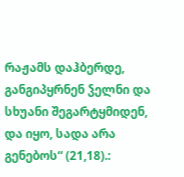რაჟამს დაჰბერდე, განგიპყრნენ ჴელნი და სხუანი შეგარტყმიდენ, და იყო, სადა არა გენებოს“ (21,18).: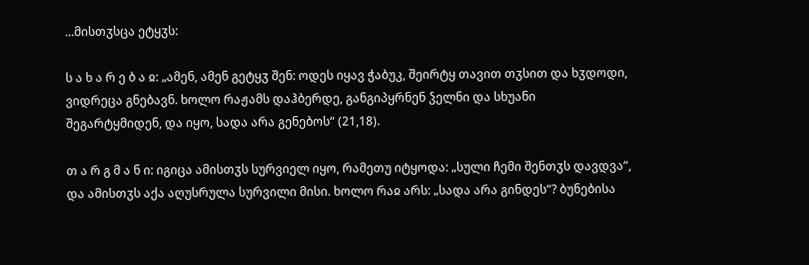...მისთჳსცა ეტყჳს:

ს ა ხ ა რ ე ბ ა ჲ: „ამენ, ამენ გეტყჳ შენ: ოდეს იყავ ჭაბუკ, შეირტყ თავით თჳსით და ხჳდოდი, ვიდრეცა გნებავნ. ხოლო რაჟამს დაჰბერდე, განგიპყრნენ ჴელნი და სხუანი შეგარტყმიდენ, და იყო, სადა არა გენებოს“ (21,18).

თ ა რ გ მ ა ნ ი: იგიცა ამისთჳს სურვიელ იყო, რამეთუ იტყოდა: „სული ჩემი შენთჳს დავდვა“, და ამისთჳს აქა აღუსრულა სურვილი მისი. ხოლო რაჲ არს: „სადა არა გინდეს“? ბუნებისა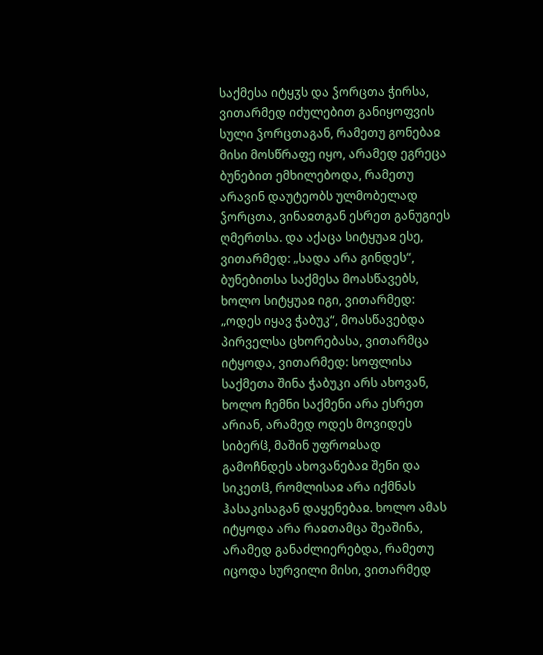საქმესა იტყჳს და ჴორცთა ჭირსა, ვითარმედ იძულებით განიყოფვის სული ჴორცთაგან, რამეთუ გონებაჲ მისი მოსწრაფე იყო, არამედ ეგრეცა ბუნებით ემხილებოდა, რამეთუ არავინ დაუტეობს ულმობელად ჴორცთა, ვინაჲთგან ესრეთ განუგიეს ღმერთსა. და აქაცა სიტყუაჲ ესე, ვითარმედ: „სადა არა გინდეს“, ბუნებითსა საქმესა მოასწავებს, ხოლო სიტყუაჲ იგი, ვითარმედ: „ოდეს იყავ ჭაბუკ“, მოასწავებდა პირველსა ცხორებასა, ვითარმცა იტყოდა, ვითარმედ: სოფლისა საქმეთა შინა ჭაბუკი არს ახოვან, ხოლო ჩემნი საქმენი არა ესრეთ არიან, არამედ ოდეს მოვიდეს სიბერჱ, მაშინ უფროჲსად გამოჩნდეს ახოვანებაჲ შენი და სიკეთჱ, რომლისაჲ არა იქმნას ჰასაკისაგან დაყენებაჲ. ხოლო ამას იტყოდა არა რაჲთამცა შეაშინა, არამედ განაძლიერებდა, რამეთუ იცოდა სურვილი მისი, ვითარმედ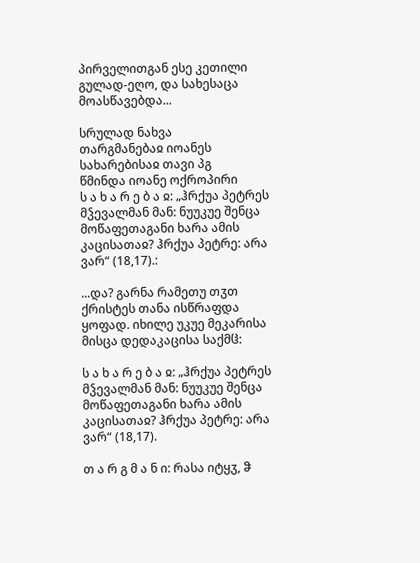პირველითგან ესე კეთილი გულად-ეღო, და სახესაცა მოასწავებდა...

სრულად ნახვა
თარგმანებაჲ იოანეს სახარებისაჲ თავი პგ
წმინდა იოანე ოქროპირი
ს ა ხ ა რ ე ბ ა ჲ: „ჰრქუა პეტრეს მჴევალმან მან: ნუუკუე შენცა მოწაფეთაგანი ხარა ამის კაცისათაჲ? ჰრქუა პეტრე: არა ვარ“ (18,17).:

...და? გარნა რამეთუ თჳთ ქრისტეს თანა ისწრაფდა ყოფად. იხილე უკუე მეკარისა მისცა დედაკაცისა საქმჱ:

ს ა ხ ა რ ე ბ ა ჲ: „ჰრქუა პეტრეს მჴევალმან მან: ნუუკუე შენცა მოწაფეთაგანი ხარა ამის კაცისათაჲ? ჰრქუა პეტრე: არა ვარ“ (18,17).

თ ა რ გ მ ა ნ ი: რასა იტყჳ, ჵ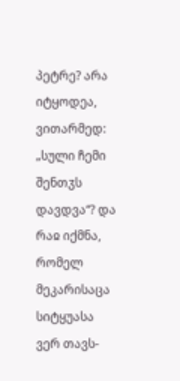პეტრე? არა იტყოდეა, ვითარმედ: „სული ჩემი შენთჳს დავდვა“? და რაჲ იქმნა, რომელ მეკარისაცა სიტყუასა ვერ თავს-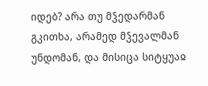იდებ? არა თუ მჴედარმან გკითხა, არამედ მჴევალმან უნდომან, და მისიცა სიტყუაჲ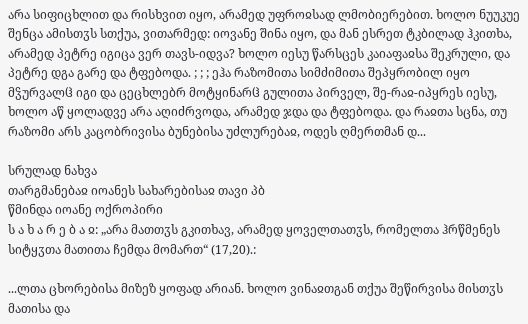არა სიფიცხლით და რისხვით იყო, არამედ უფროჲსად ლმობიერებით. ხოლო ნუუკუე შენცა ამისთჳს სთქუა, ვითარმედ: იოვანე შინა იყო, და მან ესრეთ ტკბილად ჰკითხა, არამედ პეტრე იგიცა ვერ თავს-იდვა? ხოლო იესუ წარსცეს კაიაფაჲსა შეკრული, და პეტრე დგა გარე და ტფებოდა. ; ; ; ეჰა რაზომითა სიმძიმითა შეპყრობილ იყო მჴურვალჱ იგი და ცეცხლებრ მოტყინარჱ გულითა პირველ, შე-რაჲ-იპყრეს იესუ, ხოლო აწ ყოლადვე არა აღიძრვოდა, არამედ ჯდა და ტფებოდა. და რაჲთა სცნა, თუ რაზომი არს კაცობრივისა ბუნებისა უძლურებაჲ, ოდეს ღმერთმან დ...

სრულად ნახვა
თარგმანებაჲ იოანეს სახარებისაჲ თავი პბ
წმინდა იოანე ოქროპირი
ს ა ხ ა რ ე ბ ა ჲ: „არა მათთჳს გკითხავ, არამედ ყოველთათჳს, რომელთა ჰრწმენეს სიტყჳთა მათითა ჩემდა მომართ“ (17,20).:

...ლთა ცხორებისა მიზეზ ყოფად არიან. ხოლო ვინაჲთგან თქუა შეწირვისა მისთჳს მათისა და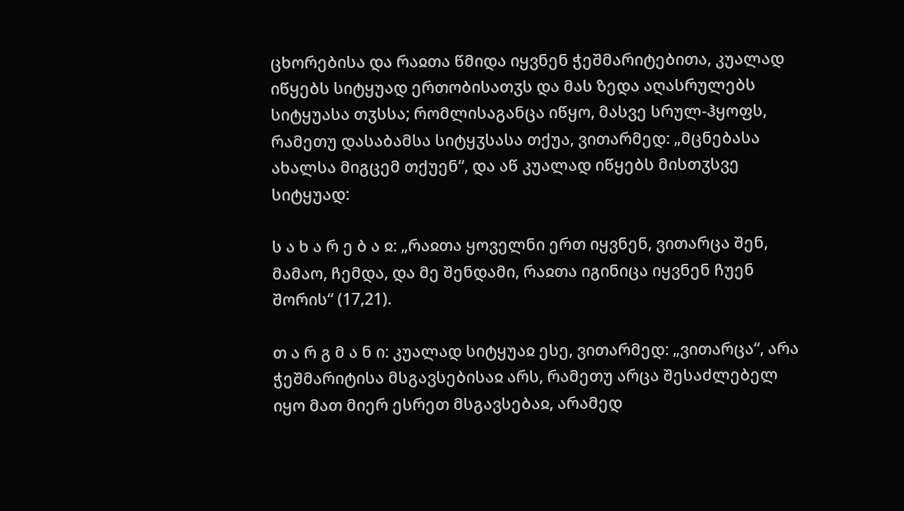ცხორებისა და რაჲთა წმიდა იყვნენ ჭეშმარიტებითა, კუალად იწყებს სიტყუად ერთობისათჳს და მას ზედა აღასრულებს სიტყუასა თჳსსა; რომლისაგანცა იწყო, მასვე სრულ-ჰყოფს, რამეთუ დასაბამსა სიტყჳსასა თქუა, ვითარმედ: „მცნებასა ახალსა მიგცემ თქუენ“, და აწ კუალად იწყებს მისთჳსვე სიტყუად:

ს ა ხ ა რ ე ბ ა ჲ: „რაჲთა ყოველნი ერთ იყვნენ, ვითარცა შენ, მამაო, ჩემდა, და მე შენდამი, რაჲთა იგინიცა იყვნენ ჩუენ შორის“ (17,21).

თ ა რ გ მ ა ნ ი: კუალად სიტყუაჲ ესე, ვითარმედ: „ვითარცა“, არა ჭეშმარიტისა მსგავსებისაჲ არს, რამეთუ არცა შესაძლებელ იყო მათ მიერ ესრეთ მსგავსებაჲ, არამედ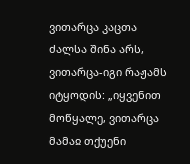ვითარცა კაცთა ძალსა შინა არს, ვითარცა-იგი რაჟამს იტყოდის: „იყვენით მოწყალე, ვითარცა მამაჲ თქუენი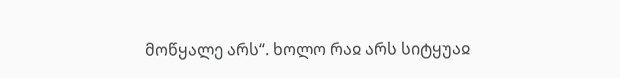მოწყალე არს“. ხოლო რაჲ არს სიტყუაჲ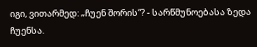იგი, ვითარმედ: „ჩუენ შორის“? - სარწმუნოებასა ზედა ჩუენსა.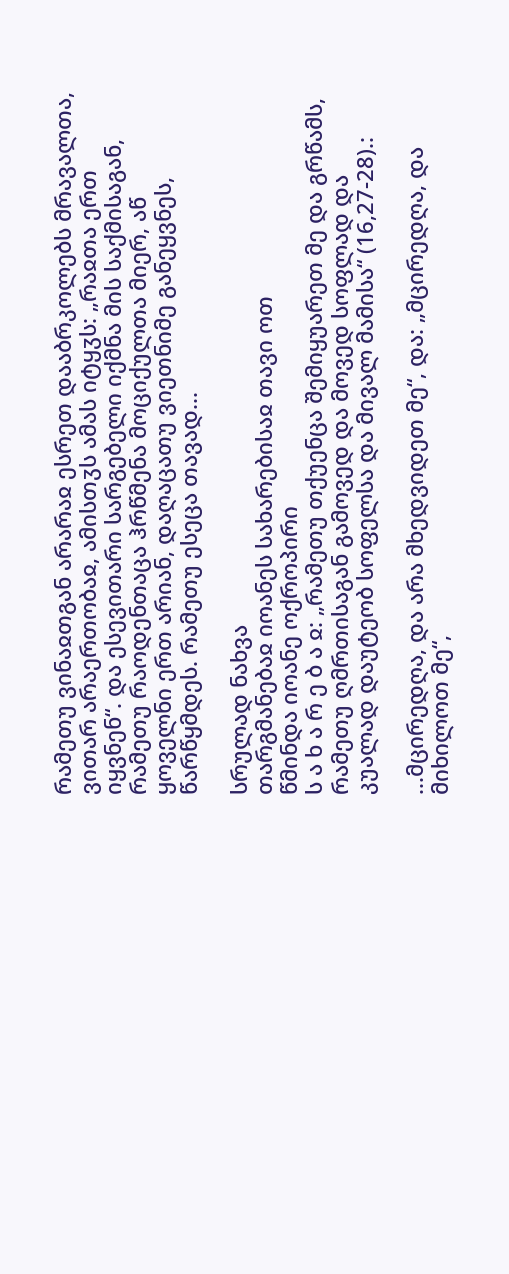რამეთუ ვინაჲთგან არარაჲ ესრეთ დააბრკოლებს მრავალთა, ვითარ არაერთობაჲ, ამისთჳს ამას იტყჳს: „რაჲთა ერთ იყვნენ“. და ესევითარი სარგებელი იქმნა მის საქმისაგან, რამეთუ რაოდენთაცა ჰრწმენა მოციქულთა მიერ, აწ ყოველნი ერთ არიან, დაღაცათუ ვიეთნიმე განეყვნეს, წარწყმდეს. რამეთუ ესეცა თავად...

სრულად ნახვა
თარგმანებაჲ იოანეს სახარებისაჲ თავი ოთ
წმინდა იოანე ოქროპირი
ს ა ხ ა რ ე ბ ა ჲ: „რამეთუ თქუენცა შემიყუარეთ მე და გრწამს, რამეთუ ღმრთისაგან გამოვედ და მოვედ სოფლად და კუალად დაუტეობ სოფელსა და მივალ მამისა“ (16,27-28).:

...მცირედღა, და არა მხედვიდეთ მე“, და: „მცირედღა, და მიხილოთ მე“,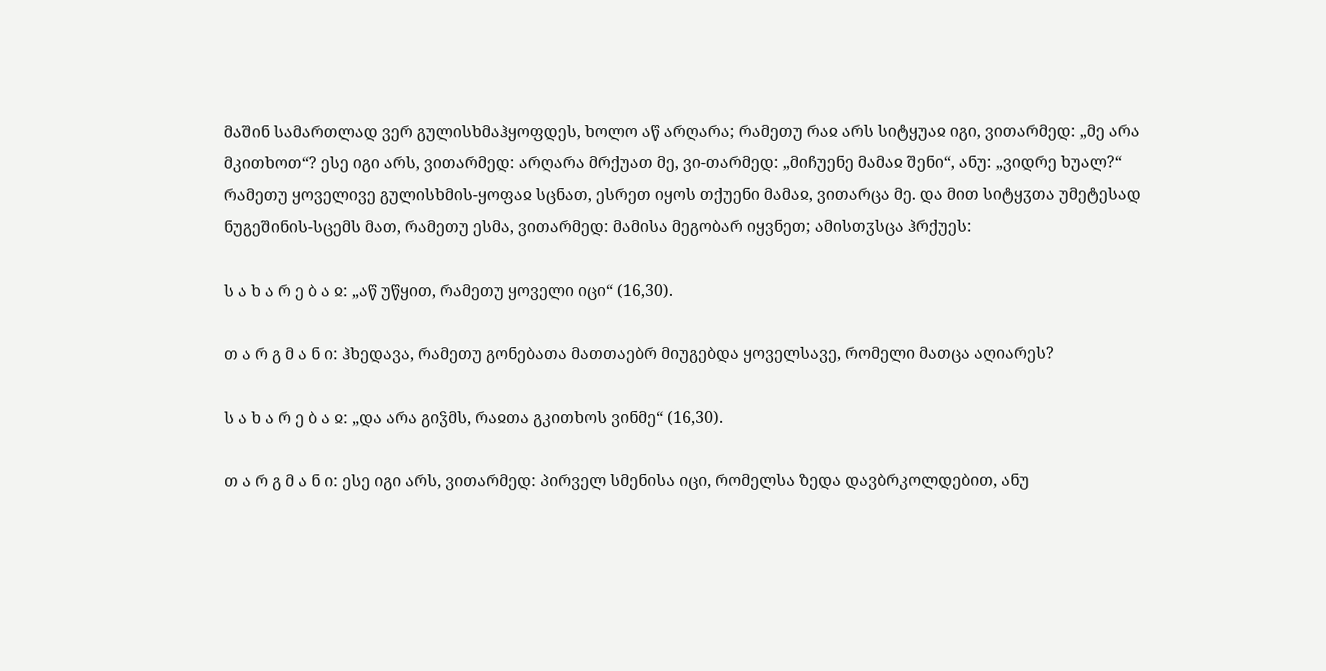მაშინ სამართლად ვერ გულისხმაჰყოფდეს, ხოლო აწ არღარა; რამეთუ რაჲ არს სიტყუაჲ იგი, ვითარმედ: „მე არა მკითხოთ“? ესე იგი არს, ვითარმედ: არღარა მრქუათ მე, ვი-თარმედ: „მიჩუენე მამაჲ შენი“, ანუ: „ვიდრე ხუალ?“ რამეთუ ყოველივე გულისხმის-ყოფაჲ სცნათ, ესრეთ იყოს თქუენი მამაჲ, ვითარცა მე. და მით სიტყჳთა უმეტესად ნუგეშინის-სცემს მათ, რამეთუ ესმა, ვითარმედ: მამისა მეგობარ იყვნეთ; ამისთჳსცა ჰრქუეს:

ს ა ხ ა რ ე ბ ა ჲ: „აწ უწყით, რამეთუ ყოველი იცი“ (16,30).

თ ა რ გ მ ა ნ ი: ჰხედავა, რამეთუ გონებათა მათთაებრ მიუგებდა ყოველსავე, რომელი მათცა აღიარეს?

ს ა ხ ა რ ე ბ ა ჲ: „და არა გიჴმს, რაჲთა გკითხოს ვინმე“ (16,30).

თ ა რ გ მ ა ნ ი: ესე იგი არს, ვითარმედ: პირველ სმენისა იცი, რომელსა ზედა დავბრკოლდებით, ანუ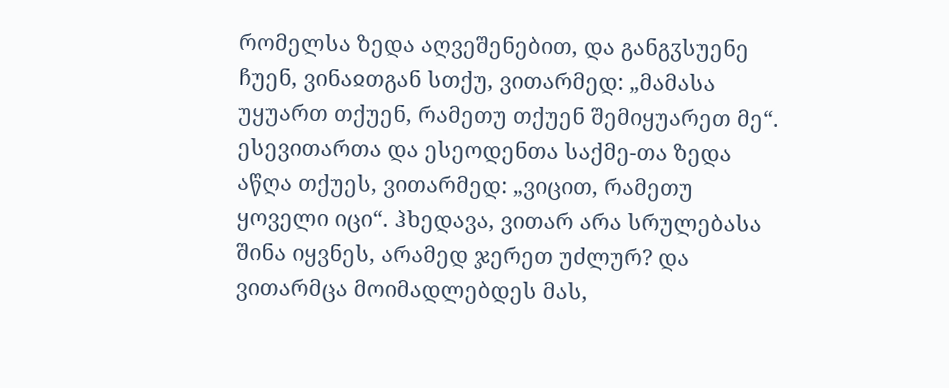რომელსა ზედა აღვეშენებით, და განგჳსუენე ჩუენ, ვინაჲთგან სთქუ, ვითარმედ: „მამასა უყუართ თქუენ, რამეთუ თქუენ შემიყუარეთ მე“. ესევითართა და ესეოდენთა საქმე-თა ზედა აწღა თქუეს, ვითარმედ: „ვიცით, რამეთუ ყოველი იცი“. ჰხედავა, ვითარ არა სრულებასა შინა იყვნეს, არამედ ჯერეთ უძლურ? და ვითარმცა მოიმადლებდეს მას,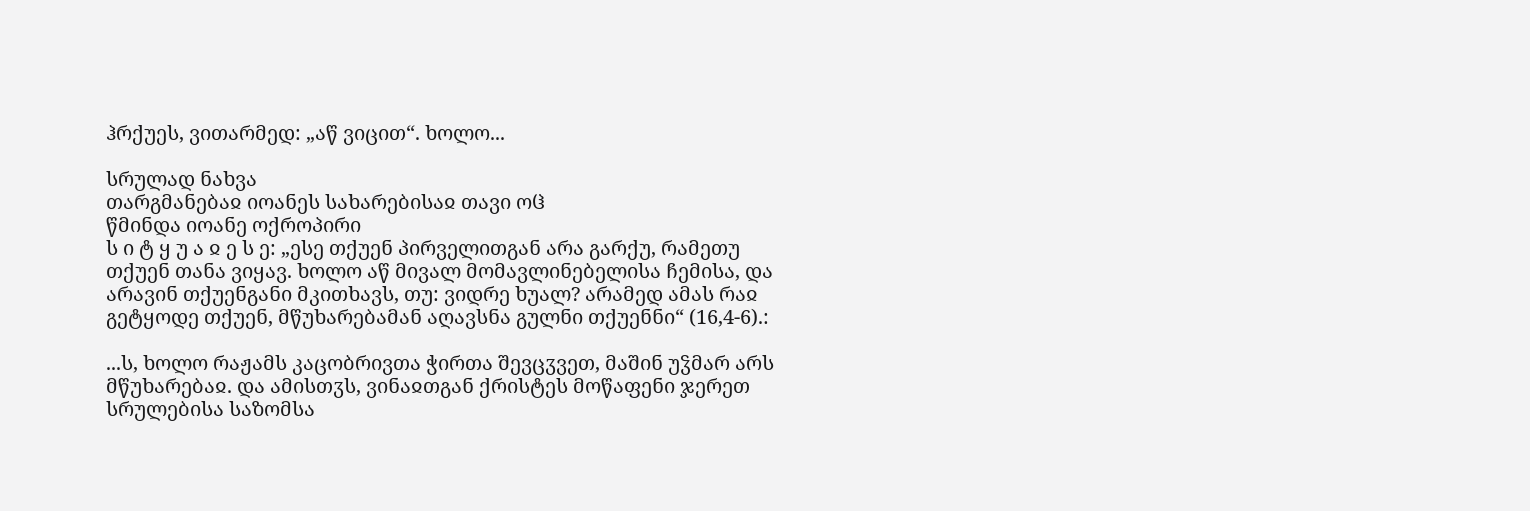ჰრქუეს, ვითარმედ: „აწ ვიცით“. ხოლო...

სრულად ნახვა
თარგმანებაჲ იოანეს სახარებისაჲ თავი ოჱ
წმინდა იოანე ოქროპირი
ს ი ტ ყ უ ა ჲ ე ს ე: „ესე თქუენ პირველითგან არა გარქუ, რამეთუ თქუენ თანა ვიყავ. ხოლო აწ მივალ მომავლინებელისა ჩემისა, და არავინ თქუენგანი მკითხავს, თუ: ვიდრე ხუალ? არამედ ამას რაჲ გეტყოდე თქუენ, მწუხარებამან აღავსნა გულნი თქუენნი“ (16,4-6).:

...ს, ხოლო რაჟამს კაცობრივთა ჭირთა შევცჳვეთ, მაშინ უჴმარ არს მწუხარებაჲ. და ამისთჳს, ვინაჲთგან ქრისტეს მოწაფენი ჯერეთ სრულებისა საზომსა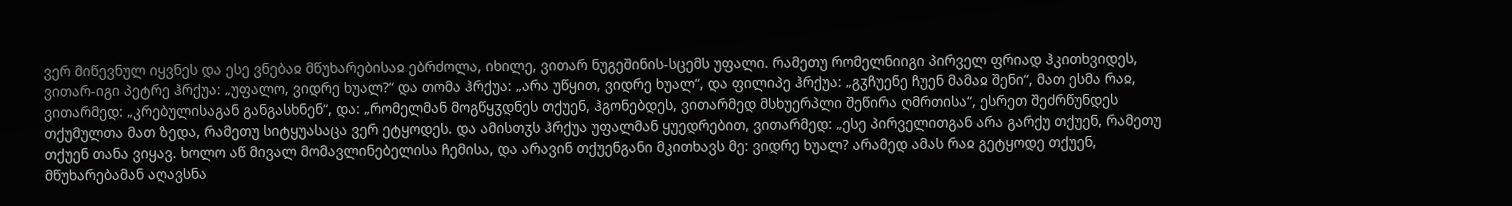ვერ მიწევნულ იყვნეს და ესე ვნებაჲ მწუხარებისაჲ ებრძოლა, იხილე, ვითარ ნუგეშინის-სცემს უფალი. რამეთუ რომელნიიგი პირველ ფრიად ჰკითხვიდეს, ვითარ-იგი პეტრე ჰრქუა: „უფალო, ვიდრე ხუალ?“ და თომა ჰრქუა: „არა უწყით, ვიდრე ხუალ“, და ფილიპე ჰრქუა: „გჳჩუენე ჩუენ მამაჲ შენი“, მათ ესმა რაჲ, ვითარმედ: „კრებულისაგან განგასხნენ“, და: „რომელმან მოგწყჳდნეს თქუენ, ჰგონებდეს, ვითარმედ მსხუერპლი შეწირა ღმრთისა“, ესრეთ შეძრწუნდეს თქუმულთა მათ ზედა, რამეთუ სიტყუასაცა ვერ ეტყოდეს. და ამისთჳს ჰრქუა უფალმან ყუედრებით, ვითარმედ: „ესე პირველითგან არა გარქუ თქუენ, რამეთუ თქუენ თანა ვიყავ. ხოლო აწ მივალ მომავლინებელისა ჩემისა, და არავინ თქუენგანი მკითხავს მე: ვიდრე ხუალ? არამედ ამას რაჲ გეტყოდე თქუენ, მწუხარებამან აღავსნა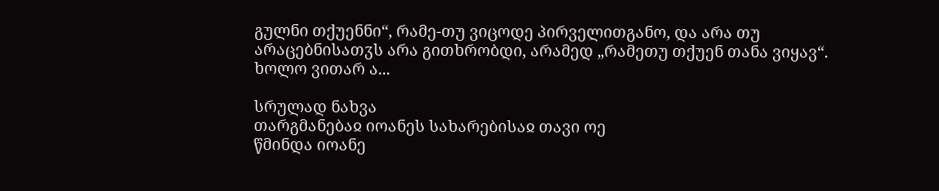გულნი თქუენნი“, რამე-თუ ვიცოდე პირველითგანო, და არა თუ არაცებნისათჳს არა გითხრობდი, არამედ „რამეთუ თქუენ თანა ვიყავ“. ხოლო ვითარ ა...

სრულად ნახვა
თარგმანებაჲ იოანეს სახარებისაჲ თავი ოე
წმინდა იოანე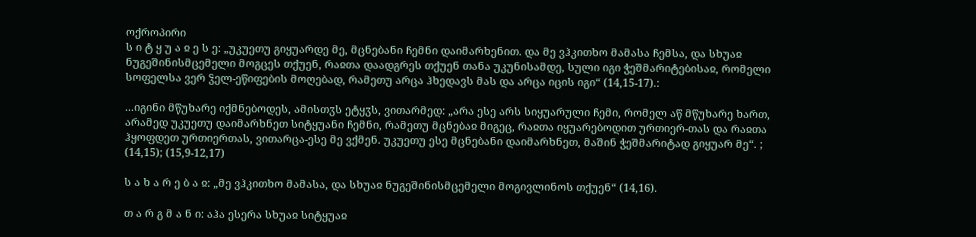ოქროპირი
ს ი ტ ყ უ ა ჲ ე ს ე: „უკუეთუ გიყუარდე მე, მცნებანი ჩემნი დაიმარხენით. და მე ვჰკითხო მამასა ჩემსა, და სხუაჲ ნუგეშინისმცემელი მოგცეს თქუენ, რაჲთა დაადგრეს თქუენ თანა უკუნისამდე, სული იგი ჭეშმარიტებისაჲ, რომელი სოფელსა ვერ ჴელ-ეწიფების მოღებად, რამეთუ არცა ჰხედავს მას და არცა იცის იგი“ (14,15-17).:

...იგინი მწუხარე იქმნებოდეს, ამისთჳს ეტყჳს, ვითარმედ: „არა ესე არს სიყუარული ჩემი, რომელ აწ მწუხარე ხართ, არამედ უკუეთუ დაიმარხნეთ სიტყუანი ჩემნი, რამეთუ მცნებაჲ მიგეც, რაჲთა იყუარებოდით ურთიერ-თას და რაჲთა ჰყოფდეთ ურთიერთას, ვითარცა-ესე მე ვქმენ. უკუეთუ ესე მცნებანი დაიმარხნეთ, მაშინ ჭეშმარიტად გიყუარ მე“. ; (14,15); (15,9-12,17)

ს ა ხ ა რ ე ბ ა ჲ: „მე ვჰკითხო მამასა, და სხუაჲ ნუგეშინისმცემელი მოგივლინოს თქუენ“ (14,16).

თ ა რ გ მ ა ნ ი: აჰა ესერა სხუაჲ სიტყუაჲ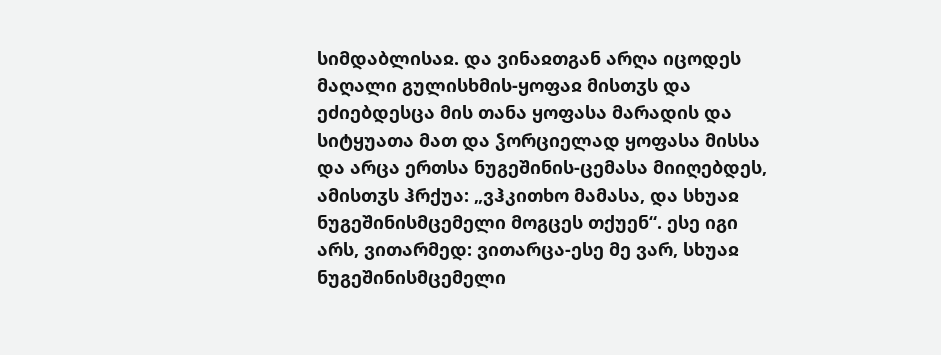სიმდაბლისაჲ. და ვინაჲთგან არღა იცოდეს მაღალი გულისხმის-ყოფაჲ მისთჳს და ეძიებდესცა მის თანა ყოფასა მარადის და სიტყუათა მათ და ჴორციელად ყოფასა მისსა და არცა ერთსა ნუგეშინის-ცემასა მიიღებდეს, ამისთჳს ჰრქუა: „ვჰკითხო მამასა, და სხუაჲ ნუგეშინისმცემელი მოგცეს თქუენ“. ესე იგი არს, ვითარმედ: ვითარცა-ესე მე ვარ, სხუაჲ ნუგეშინისმცემელი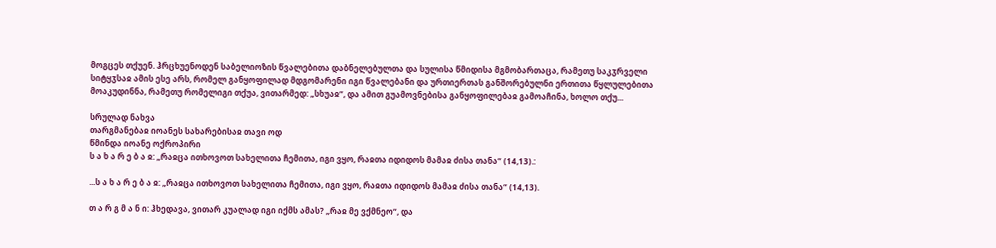მოგცეს თქუენ. ჰრცხუენოდენ საბელიოზის წვალებითა დაბნელებულთა და სულისა წმიდისა მგმობართაცა, რამეთუ საკჳრველი სიტყჳსაჲ ამის ესე არს, რომელ განყოფილად მდგომარენი იგი წვალებანი და ურთიერთას განშორებულნი ერთითა წყლულებითა მოაკუდინნა, რამეთუ რომელიგი თქუა, ვითარმედ: „სხუაჲ“, და ამით გუამოვნებისა განყოფილებაჲ გამოაჩინა, ხოლო თქუ...

სრულად ნახვა
თარგმანებაჲ იოანეს სახარებისაჲ თავი ოდ
წმინდა იოანე ოქროპირი
ს ა ხ ა რ ე ბ ა ჲ: „რაჲცა ითხოვოთ სახელითა ჩემითა, იგი ვყო, რაჲთა იდიდოს მამაჲ ძისა თანა“ (14,13).:

...ს ა ხ ა რ ე ბ ა ჲ: „რაჲცა ითხოვოთ სახელითა ჩემითა, იგი ვყო, რაჲთა იდიდოს მამაჲ ძისა თანა“ (14,13).

თ ა რ გ მ ა ნ ი: ჰხედავა, ვითარ კუალად იგი იქმს ამას? „რაჲ მე ვქმნეო“, და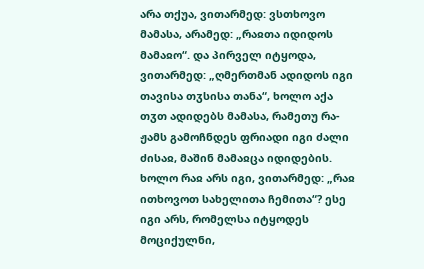არა თქუა, ვითარმედ: ვსთხოვო მამასა, არამედ: „რაჲთა იდიდოს მამაჲო“. და პირველ იტყოდა, ვითარმედ: „ღმერთმან ადიდოს იგი თავისა თჳსისა თანა“, ხოლო აქა თჳთ ადიდებს მამასა, რამეთუ რა-ჟამს გამოჩნდეს ფრიადი იგი ძალი ძისაჲ, მაშინ მამაჲცა იდიდების. ხოლო რაჲ არს იგი, ვითარმედ: „რაჲ ითხოვოთ სახელითა ჩემითა“? ესე იგი არს, რომელსა იტყოდეს მოციქულნი,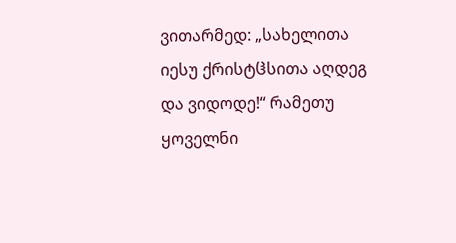ვითარმედ: „სახელითა იესუ ქრისტჱსითა აღდეგ და ვიდოდე!“ რამეთუ ყოველნი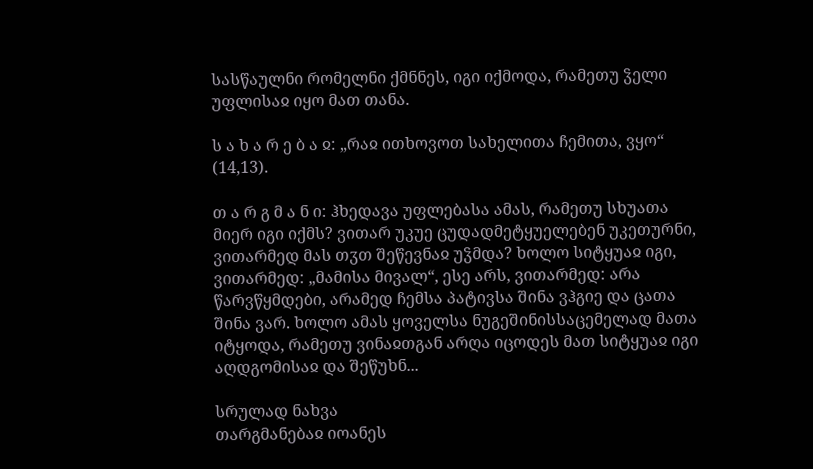სასწაულნი რომელნი ქმნნეს, იგი იქმოდა, რამეთუ ჴელი უფლისაჲ იყო მათ თანა.

ს ა ხ ა რ ე ბ ა ჲ: „რაჲ ითხოვოთ სახელითა ჩემითა, ვყო“ (14,13).

თ ა რ გ მ ა ნ ი: ჰხედავა უფლებასა ამას, რამეთუ სხუათა მიერ იგი იქმს? ვითარ უკუე ცუდადმეტყუელებენ უკეთურნი, ვითარმედ მას თჳთ შეწევნაჲ უჴმდა? ხოლო სიტყუაჲ იგი, ვითარმედ: „მამისა მივალ“, ესე არს, ვითარმედ: არა წარვწყმდები, არამედ ჩემსა პატივსა შინა ვჰგიე და ცათა შინა ვარ. ხოლო ამას ყოველსა ნუგეშინისსაცემელად მათა იტყოდა, რამეთუ ვინაჲთგან არღა იცოდეს მათ სიტყუაჲ იგი აღდგომისაჲ და შეწუხნ...

სრულად ნახვა
თარგმანებაჲ იოანეს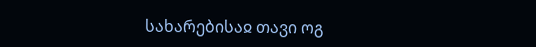სახარებისაჲ თავი ოგ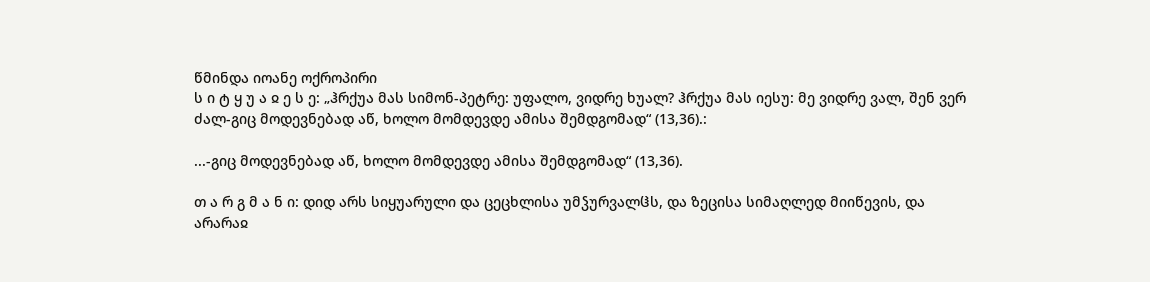წმინდა იოანე ოქროპირი
ს ი ტ ყ უ ა ჲ ე ს ე: „ჰრქუა მას სიმონ-პეტრე: უფალო, ვიდრე ხუალ? ჰრქუა მას იესუ: მე ვიდრე ვალ, შენ ვერ ძალ-გიც მოდევნებად აწ, ხოლო მომდევდე ამისა შემდგომად“ (13,36).:

...-გიც მოდევნებად აწ, ხოლო მომდევდე ამისა შემდგომად“ (13,36).

თ ა რ გ მ ა ნ ი: დიდ არს სიყუარული და ცეცხლისა უმჴურვალჱს, და ზეცისა სიმაღლედ მიიწევის, და არარაჲ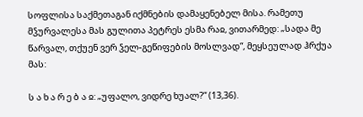სოფლისა საქმეთაგან იქმნების დამაყენებელ მისა. რამეთუ მჴურვალესა მას გულითა პეტრეს ესმა რაჲ, ვითარმედ: „სადა მე წარვალ, თქუენ ვერ ჴელ-გეწიფების მოსლვად“, მეყსეულად ჰრქუა მას:

ს ა ხ ა რ ე ბ ა ჲ: „უფალო, ვიდრე ხუალ?“ (13,36).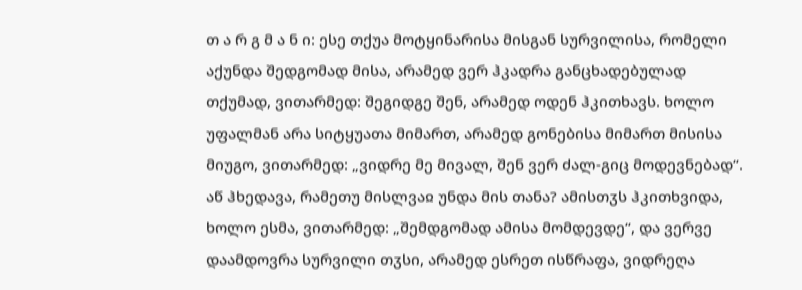თ ა რ გ მ ა ნ ი: ესე თქუა მოტყინარისა მისგან სურვილისა, რომელი აქუნდა შედგომად მისა, არამედ ვერ ჰკადრა განცხადებულად თქუმად, ვითარმედ: შეგიდგე შენ, არამედ ოდენ ჰკითხავს. ხოლო უფალმან არა სიტყუათა მიმართ, არამედ გონებისა მიმართ მისისა მიუგო, ვითარმედ: „ვიდრე მე მივალ, შენ ვერ ძალ-გიც მოდევნებად“. აწ ჰხედავა, რამეთუ მისლვაჲ უნდა მის თანა? ამისთჳს ჰკითხვიდა, ხოლო ესმა, ვითარმედ: „შემდგომად ამისა მომდევდე“, და ვერვე დაამდოვრა სურვილი თჳსი, არამედ ესრეთ ისწრაფა, ვიდრეღა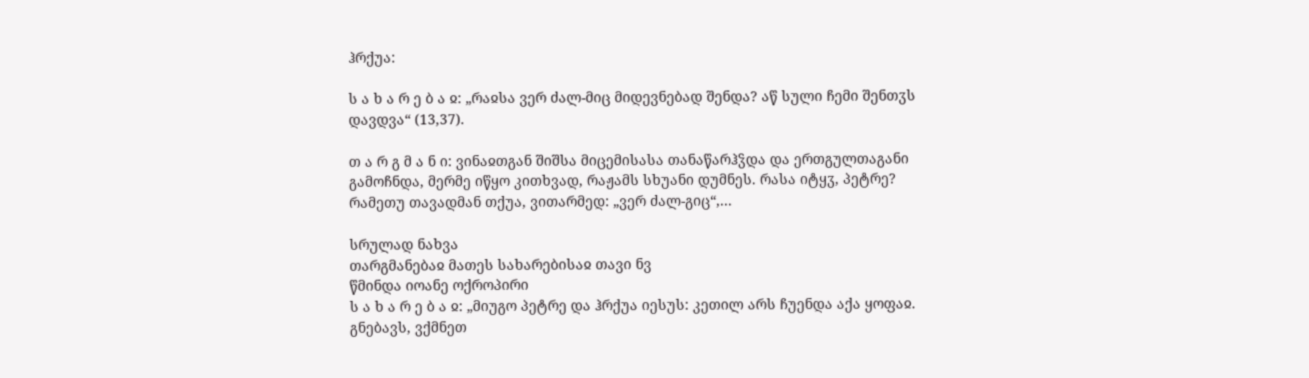ჰრქუა:

ს ა ხ ა რ ე ბ ა ჲ: „რაჲსა ვერ ძალ-მიც მიდევნებად შენდა? აწ სული ჩემი შენთჳს დავდვა“ (13,37).

თ ა რ გ მ ა ნ ი: ვინაჲთგან შიშსა მიცემისასა თანაწარჰჴდა და ერთგულთაგანი გამოჩნდა, მერმე იწყო კითხვად, რაჟამს სხუანი დუმნეს. რასა იტყჳ, პეტრე? რამეთუ თავადმან თქუა, ვითარმედ: „ვერ ძალ-გიც“,...

სრულად ნახვა
თარგმანებაჲ მათეს სახარებისაჲ თავი ნვ
წმინდა იოანე ოქროპირი
ს ა ხ ა რ ე ბ ა ჲ: „მიუგო პეტრე და ჰრქუა იესუს: კეთილ არს ჩუენდა აქა ყოფაჲ. გნებავს, ვქმნეთ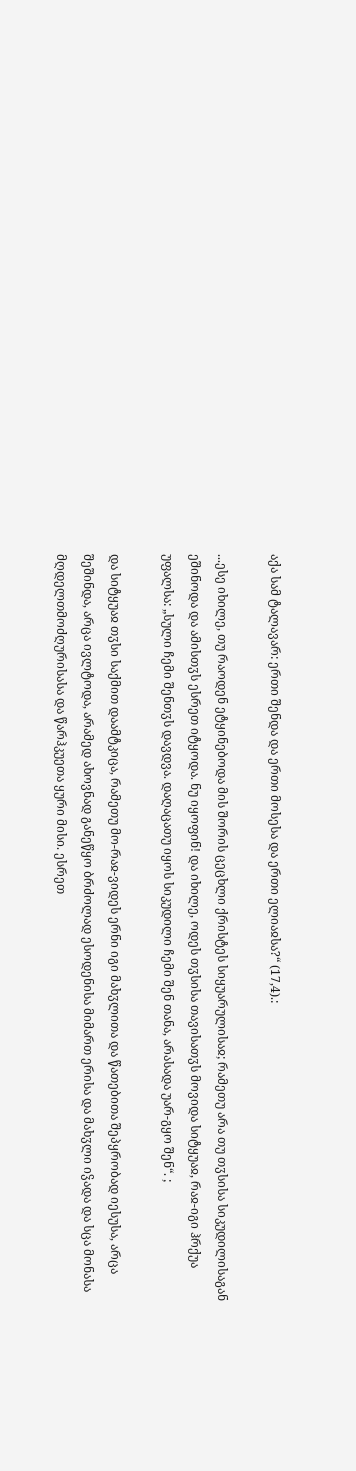აქა სამ ტალავარ: ერთი შენდა და ერთი მოსესა და ერთი ელიაჲსა?“ (17,4).:

...ესე იხილე, თუ რაოდენ ეტყინებოდა მის შორის ცეცხლი ქრისტეს სიყუარულისაჲ; რამეთუ არა თუ თჳსისა სიკუდილისაგან ეშინოდა და ამისთჳს ესრეთ იტყოდა. ნუ იყოფინ! და იხილე, ოდეს თჳსისა თავისათჳს მოვიდა სიტყუაჲ, რაჲ-იგი ჰრქუა უფალსა: „სული ჩემი შენთჳს დავდვა. დაღაცათუ იყოს სიკუდილი ჩემი შენ თანა, არასადა უარ-გყო შენ“. ;

და სიტყუაჲ თჳსი საქმით დაამტკიცა, რამეთუ მო-რაჲ-ვიდეს ერნი იგი მახჳლითა და წათებითა შეპყრობად იესუსა, არცა შეშინდა, არცა ივლტოდა, არამედ ახოვნად განეწყო ბრძოლად ესოდენისა მიმართ ერისა და მახჳლი იჴადა და სცა მონასა მღდელთმოძღურისასა და წარჰკუეთა ყური მისი. ესრეთ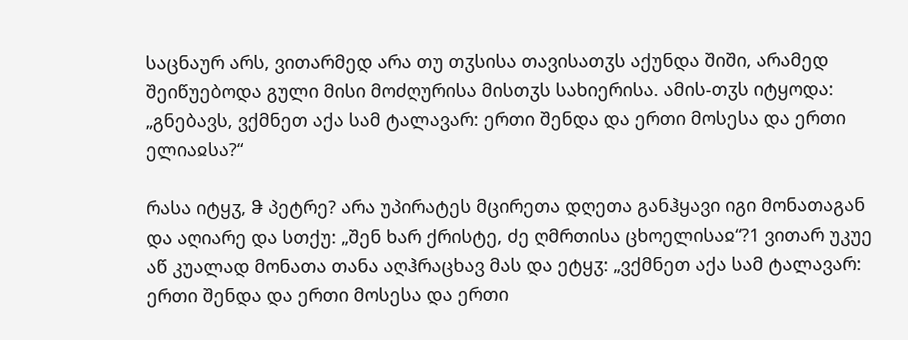საცნაურ არს, ვითარმედ არა თუ თჳსისა თავისათჳს აქუნდა შიში, არამედ შეიწუებოდა გული მისი მოძღურისა მისთჳს სახიერისა. ამის-თჳს იტყოდა: „გნებავს, ვქმნეთ აქა სამ ტალავარ: ერთი შენდა და ერთი მოსესა და ერთი ელიაჲსა?“

რასა იტყჳ, ჵ პეტრე? არა უპირატეს მცირეთა დღეთა განჰყავი იგი მონათაგან და აღიარე და სთქუ: „შენ ხარ ქრისტე, ძე ღმრთისა ცხოელისაჲ“?1 ვითარ უკუე აწ კუალად მონათა თანა აღჰრაცხავ მას და ეტყჳ: „ვქმნეთ აქა სამ ტალავარ: ერთი შენდა და ერთი მოსესა და ერთი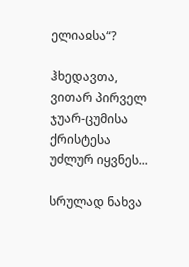ელიაჲსა“?

ჰხედავთა, ვითარ პირველ ჯუარ-ცუმისა ქრისტესა უძლურ იყვნეს...

სრულად ნახვა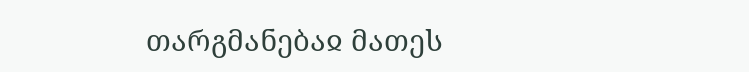თარგმანებაჲ მათეს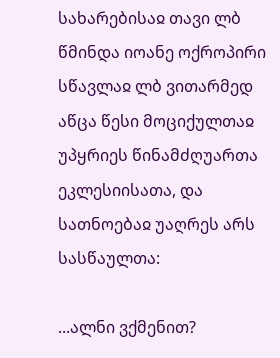სახარებისაჲ თავი ლბ
წმინდა იოანე ოქროპირი
სწავლაჲ ლბ ვითარმედ აწცა წესი მოციქულთაჲ უპყრიეს წინამძღუართა ეკლესიისათა, და სათნოებაჲ უაღრეს არს სასწაულთა:

...ალნი ვქმენით?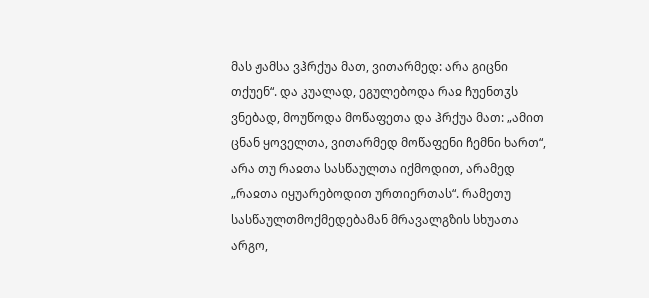მას ჟამსა ვჰრქუა მათ, ვითარმედ: არა გიცნი თქუენ“. და კუალად, ეგულებოდა რაჲ ჩუენთჳს ვნებად, მოუწოდა მოწაფეთა და ჰრქუა მათ: „ამით ცნან ყოველთა, ვითარმედ მოწაფენი ჩემნი ხართ“, არა თუ რაჲთა სასწაულთა იქმოდით, არამედ „რაჲთა იყუარებოდით ურთიერთას“. რამეთუ სასწაულთმოქმედებამან მრავალგზის სხუათა არგო,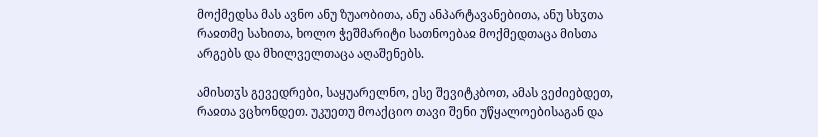მოქმედსა მას ავნო ანუ ზუაობითა, ანუ ანპარტავანებითა, ანუ სხჳთა რაჲთმე სახითა, ხოლო ჭეშმარიტი სათნოებაჲ მოქმედთაცა მისთა არგებს და მხილველთაცა აღაშენებს.

ამისთჳს გევედრები, საყუარელნო, ესე შევიტკბოთ, ამას ვეძიებდეთ, რაჲთა ვცხონდეთ. უკუეთუ მოაქციო თავი შენი უწყალოებისაგან და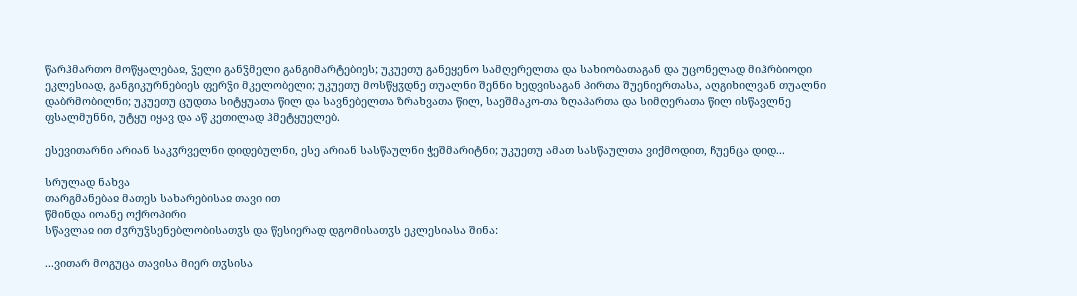წარჰმართო მოწყალებაჲ, ჴელი განჴმელი განგიმარტებიეს; უკუეთუ განეყენო სამღერელთა და სახიობათაგან და უცონელად მიჰრბიოდი ეკლესიად, განგიკურნებიეს ფერჴი მკელობელი; უკუეთუ მოსწყჳდნე თუალნი შენნი ხედვისაგან პირთა შუენიერთასა, აღგიხილვან თუალნი დაბრმობილნი; უკუეთუ ცუდთა სიტყუათა წილ და სავნებელთა ზრახვათა წილ, საეშმაკო-თა ზღაპართა და სიმღერათა წილ ისწავლნე ფსალმუნნი, უტყუ იყავ და აწ კეთილად ჰმეტყუელებ.

ესევითარნი არიან საკჳრველნი დიდებულნი, ესე არიან სასწაულნი ჭეშმარიტნი; უკუეთუ ამათ სასწაულთა ვიქმოდით, ჩუენცა დიდ...

სრულად ნახვა
თარგმანებაჲ მათეს სახარებისაჲ თავი ით
წმინდა იოანე ოქროპირი
სწავლაჲ ით ძჳრუჴსენებლობისათჳს და წესიერად დგომისათჳს ეკლესიასა შინა:

...ვითარ მოგუცა თავისა მიერ თჳსისა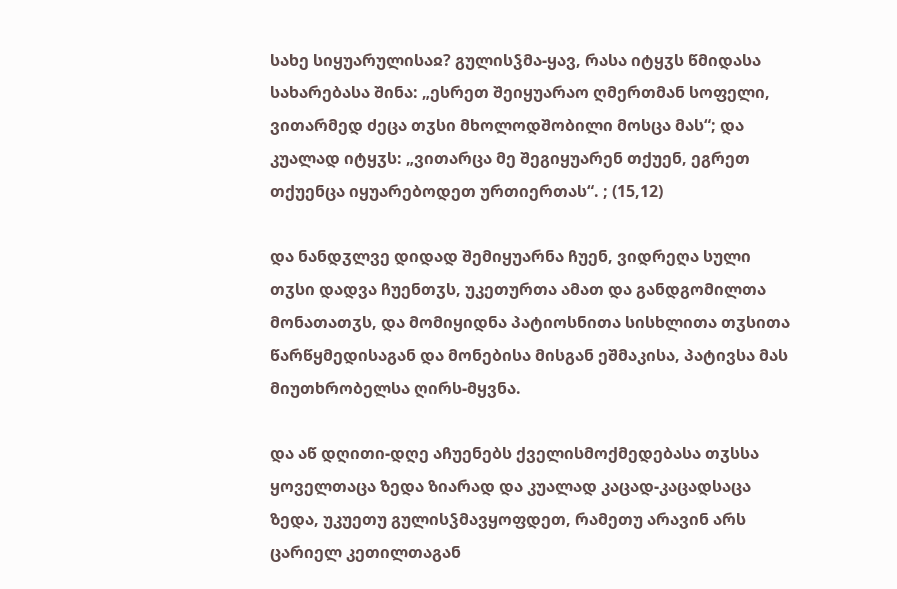სახე სიყუარულისაჲ? გულისჴმა-ყავ, რასა იტყჳს წმიდასა სახარებასა შინა: „ესრეთ შეიყუარაო ღმერთმან სოფელი, ვითარმედ ძეცა თჳსი მხოლოდშობილი მოსცა მას“; და კუალად იტყჳს: „ვითარცა მე შეგიყუარენ თქუენ, ეგრეთ თქუენცა იყუარებოდეთ ურთიერთას“. ; (15,12)

და ნანდჳლვე დიდად შემიყუარნა ჩუენ, ვიდრეღა სული თჳსი დადვა ჩუენთჳს, უკეთურთა ამათ და განდგომილთა მონათათჳს, და მომიყიდნა პატიოსნითა სისხლითა თჳსითა წარწყმედისაგან და მონებისა მისგან ეშმაკისა, პატივსა მას მიუთხრობელსა ღირს-მყვნა.

და აწ დღითი-დღე აჩუენებს ქველისმოქმედებასა თჳსსა ყოველთაცა ზედა ზიარად და კუალად კაცად-კაცადსაცა ზედა, უკუეთუ გულისჴმავყოფდეთ, რამეთუ არავინ არს ცარიელ კეთილთაგან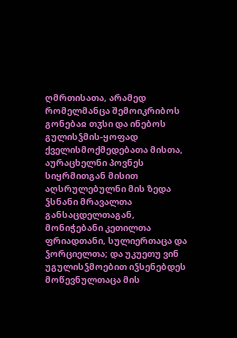ღმრთისათა, არამედ რომელმანცა შემოიკრიბოს გონებაჲ თჳსი და ინებოს გულისჴმის-ყოფად ქველისმოქმედებათა მისთა, აურაცხელნი პოვნეს სიყრმითგან მისით აღსრულებულნი მის ზედა ჴსნანი მრავალთა განსაცდელთაგან, მონიჭებანი კეთილთა ფრიადთანი, სულიერთაცა და ჴორციელთა; და უკუეთუ ვინ უგულისჴმოებით იჴსენებდეს მოწევნულთაცა მის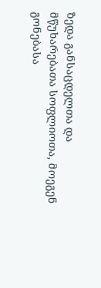ზედა განსაცდელთა და მწუხარებათა სოფლიოთა, მოეგენ გონებასა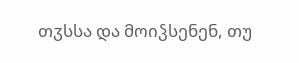თჳსსა და მოიჴსენენ, თუ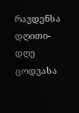რავდენსა დღითი-დღე ცოდვასა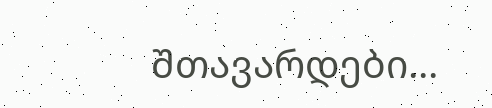შთავარდები...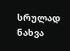სრულად ნახვა